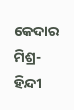କେଦାର ମିଶ୍ର-
ହିନ୍ଦୀ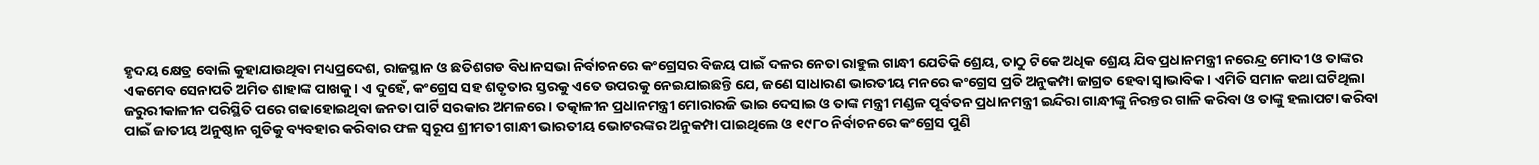ହୃଦୟ କ୍ଷେତ୍ର ବୋଲି କୁହାଯାଉଥିବା ମଧ୍ୟପ୍ରଦେଶ, ରାଜସ୍ଥାନ ଓ ଛତିଶଗଡ ବିଧାନସଭା ନିର୍ବାଚନରେ କଂଗ୍ରେସର ବିଜୟ ପାଇଁ ଦଳର ନେତା ରାହୁଲ ଗାନ୍ଧୀ ଯେତିକି ଶ୍ରେୟ, ତାଠୁ ଟିକେ ଅଧିକ ଶ୍ରେୟ ଯିବ ପ୍ରଧାନମନ୍ତ୍ରୀ ନରେନ୍ଦ୍ର ମୋଦୀ ଓ ତାଙ୍କର ଏକମେବ ସେନାପତି ଅମିତ ଶାହାଙ୍କ ପାଖକୁ। ଏ ଦୁହେଁ, କଂଗ୍ରେସ ସହ ଶତୃତାର ସ୍ତରକୁ ଏତେ ଉପରକୁ ନେଇଯାଇଛନ୍ତି ଯେ, ଜଣେ ସାଧାରଣ ଭାରତୀୟ ମନରେ କଂଗ୍ରେସ ପ୍ରତି ଅନୁକମ୍ପା ଜାଗ୍ରତ ହେବା ସ୍ଵାଭାବିକ। ଏମିତି ସମାନ କଥା ଘଟିଥିଲା ଜରୁରୀକାଳୀନ ପରିସ୍ଥିତି ପରେ ଗଢାହୋଇଥିବା ଜନତା ପାର୍ଟି ସରକାର ଅମଳରେ। ତତ୍କାଳୀନ ପ୍ରଧାନମନ୍ତ୍ରୀ ମୋରାରଜି ଭାଇ ଦେସାଇ ଓ ତାଙ୍କ ମନ୍ତ୍ରୀ ମଣ୍ଡଳ ପୂର୍ବତନ ପ୍ରଧାନମନ୍ତ୍ରୀ ଇନ୍ଦିରା ଗାନ୍ଧୀଙ୍କୁ ନିରନ୍ତର ଗାଳି କରିବା ଓ ତାଙ୍କୁ ହଲାପଟା କରିବା ପାଇଁ ଜାତୀୟ ଅନୁଷ୍ଠାନ ଗୁଡିକୁ ବ୍ୟବହାର କରିବାର ଫଳ ସ୍ଵରୂପ ଶ୍ରୀମତୀ ଗାନ୍ଧୀ ଭାରତୀୟ ଭୋଟରଙ୍କର ଅନୁକମ୍ପା ପାଇଥିଲେ ଓ ୧୯୮୦ ନିର୍ବାଚନରେ କଂଗ୍ରେସ ପୁଣି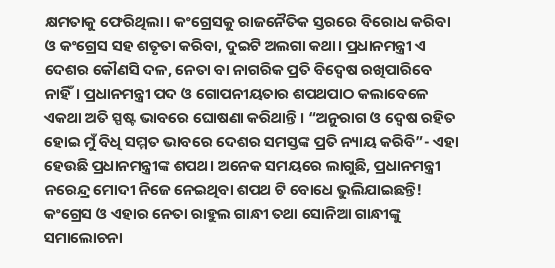କ୍ଷମତାକୁ ଫେରିଥିଲା। କଂଗ୍ରେସକୁ ରାଜନୈତିକ ସ୍ତରରେ ବିରୋଧ କରିବା ଓ କଂଗ୍ରେସ ସହ ଶତୃତା କରିବା, ଦୁଇଟି ଅଲଗା କଥା। ପ୍ରଧାନମନ୍ତ୍ରୀ ଏ ଦେଶର କୌଣସି ଦଳ, ନେତା ବା ନାଗରିକ ପ୍ରତି ବିଦ୍ଵେଷ ରଖିପାରିବେ ନାହିଁ। ପ୍ରଧାନମନ୍ତ୍ରୀ ପଦ ଓ ଗୋପନୀୟତାର ଶପଥପାଠ କଲାବେଳେ ଏକଥା ଅତି ସ୍ପଷ୍ଟ ଭାବରେ ଘୋଷଣା କରିଥାନ୍ତି। “ଅନୁରାଗ ଓ ଦ୍ଵେଷ ରହିତ ହୋଇ ମୁଁ ବିଧି ସମ୍ମତ ଭାବରେ ଦେଶର ସମସ୍ତଙ୍କ ପ୍ରତି ନ୍ୟାୟ କରିବି”- ଏହା ହେଉଛି ପ୍ରଧାନମନ୍ତ୍ରୀଙ୍କ ଶପଥ। ଅନେକ ସମୟରେ ଲାଗୁଛି, ପ୍ରଧାନମନ୍ତ୍ରୀ ନରେନ୍ଦ୍ର ମୋଦୀ ନିଜେ ନେଇଥିବା ଶପଥ ଟି ବୋଧେ ଭୁଲିଯାଇଛନ୍ତି!
କଂଗ୍ରେସ ଓ ଏହାର ନେତା ରାହୁଲ ଗାନ୍ଧୀ ତଥା ସୋନିଆ ଗାନ୍ଧୀଙ୍କୁ ସମାଲୋଚନା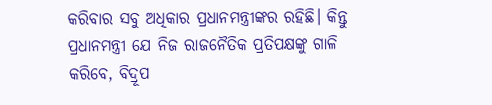କରିବାର ସବୁ ଅଧିକାର ପ୍ରଧାନମନ୍ତ୍ରୀଙ୍କର ରହିଛି। କିନ୍ତୁ ପ୍ରଧାନମନ୍ତ୍ରୀ ଯେ ନିଜ ରାଜନୈତିକ ପ୍ରତିପକ୍ଷଙ୍କୁ ଗାଳି କରିବେ, ବିଦ୍ରୂପ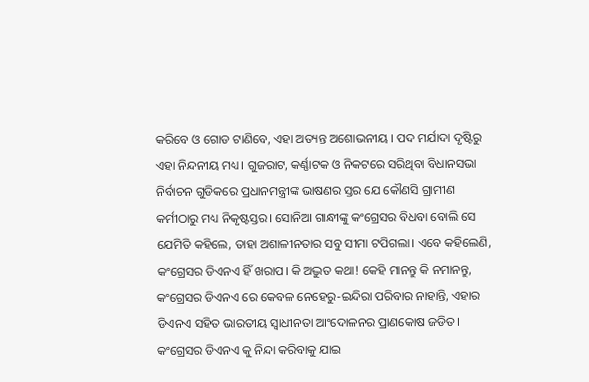କରିବେ ଓ ଗୋଡ ଟାଣିବେ, ଏହା ଅତ୍ୟନ୍ତ ଅଶୋଭନୀୟ । ପଦ ମର୍ଯାଦା ଦୃଷ୍ଟିରୁ ଏହା ନିନ୍ଦନୀୟ ମଧ୍ୟ। ଗୁଜରାଟ, କର୍ଣ୍ଣାଟକ ଓ ନିକଟରେ ସରିଥିବା ବିଧାନସଭା ନିର୍ବାଚନ ଗୁଡିକରେ ପ୍ରଧାନମନ୍ତ୍ରୀଙ୍କ ଭାଷଣର ସ୍ତର ଯେ କୌଣସି ଗ୍ରାମୀଣ କର୍ମୀଠାରୁ ମଧ୍ୟ ନିକୃଷ୍ଟସ୍ତର। ସୋନିଆ ଗାନ୍ଧୀଙ୍କୁ କଂଗ୍ରେସର ବିଧବା ବୋଲି ସେ ଯେମିତି କହିଲେ, ତାହା ଅଶାଳୀନତାର ସବୁ ସୀମା ଟପିଗଲା। ଏବେ କହିଲେଣି, କଂଗ୍ରେସର ଡିଏନଏ ହିଁ ଖରାପ। କି ଅଦ୍ଭୁତ କଥା! କେହି ମାନନ୍ତୁ କି ନମାନନ୍ତୁ, କଂଗ୍ରେସର ଡିଏନଏ ରେ କେବଳ ନେହେରୁ-ଇନ୍ଦିରା ପରିବାର ନାହାନ୍ତି, ଏହାର ଡିଏନଏ ସହିତ ଭାରତୀୟ ସ୍ଵାଧୀନତା ଆଂଦୋଳନର ପ୍ରାଣକୋଷ ଜଡିତ। କଂଗ୍ରେସର ଡିଏନଏ କୁ ନିନ୍ଦା କରିବାକୁ ଯାଇ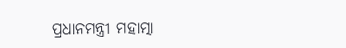ପ୍ରଧାନମନ୍ତ୍ରୀ ମହାତ୍ମା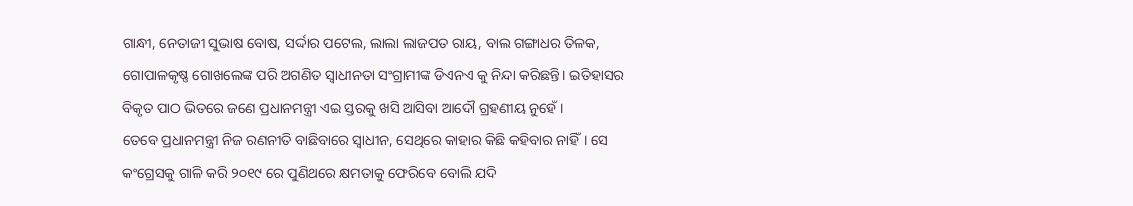ଗାନ୍ଧୀ, ନେତାଜୀ ସୁଭାଷ ବୋଷ, ସର୍ଦ୍ଦାର ପଟେଲ, ଲାଲା ଲାଜପତ ରାୟ, ବାଲ ଗଙ୍ଗାଧର ତିଳକ, ଗୋପାଳକୃଷ୍ଣ ଗୋଖଲେଙ୍କ ପରି ଅଗଣିତ ସ୍ଵାଧୀନତା ସଂଗ୍ରାମୀଙ୍କ ଡିଏନଏ କୁ ନିନ୍ଦା କରିଛନ୍ତି। ଇତିହାସର ବିକୃତ ପାଠ ଭିତରେ ଜଣେ ପ୍ରଧାନମନ୍ତ୍ରୀ ଏଇ ସ୍ତରକୁ ଖସି ଆସିବା ଆଦୌ ଗ୍ରହଣୀୟ ନୁହେଁ।
ତେବେ ପ୍ରଧାନମନ୍ତ୍ରୀ ନିଜ ରଣନୀତି ବାଛିବାରେ ସ୍ଵାଧୀନ, ସେଥିରେ କାହାର କିଛି କହିବାର ନାହିଁ। ସେ କଂଗ୍ରେସକୁ ଗାଳି କରି ୨୦୧୯ ରେ ପୁଣିଥରେ କ୍ଷମତାକୁ ଫେରିବେ ବୋଲି ଯଦି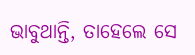ଭାବୁଥାନ୍ତି, ତାହେଲେ ସେ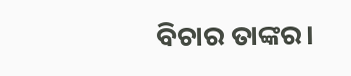ବିଚାର ତାଙ୍କର।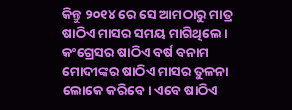କିନ୍ତୁ ୨୦୧୪ ରେ ସେ ଆମଠାରୁ ମାତ୍ର ଷାଠିଏ ମାସର ସମୟ ମାଗିଥିଲେ। କଂଗ୍ରେସର ଷାଠିଏ ବର୍ଷ ବନାମ ମୋଦୀଙ୍କର ଷାଠିଏ ମାସର ତୁଳନା ଲୋକେ କରିବେ। ଏବେ ଷାଠିଏ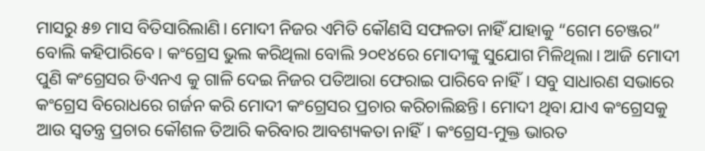ମାସରୁ ୫୭ ମାସ ବିତିସାରିଲାଣି। ମୋଦୀ ନିଜର ଏମିତି କୌଣସି ସଫଳତା ନାହିଁ ଯାହାକୁ “ଗେମ ଚେଞ୍ଜର” ବୋଲି କହିପାରିବେ। କଂଗ୍ରେସ ଭୁଲ କରିଥିଲା ବୋଲି ୨୦୧୪ରେ ମୋଦୀଙ୍କୁ ସୁଯୋଗ ମିଳିଥିଲା। ଆଜି ମୋଦୀ ପୁଣି କଂଗ୍ରେସର ଡିଏନଏ କୁ ଗାଳି ଦେଇ ନିଜର ପତିଆରା ଫେରାଇ ପାରିବେ ନାହିଁ। ସବୁ ସାଧାରଣ ସଭାରେ କଂଗ୍ରେସ ବିରୋଧରେ ଗର୍ଜନ କରି ମୋଦୀ କଂଗ୍ରେସର ପ୍ରଚାର କରିଚାଲିଛନ୍ତି। ମୋଦୀ ଥିବା ଯାଏ କଂଗ୍ରେସକୁ ଆଉ ସ୍ଵତନ୍ତ୍ର ପ୍ରଚାର କୌଶଳ ତିଆରି କରିବାର ଆବଶ୍ୟକତା ନାହିଁ। କଂଗ୍ରେସ-ମୁକ୍ତ ଭାରତ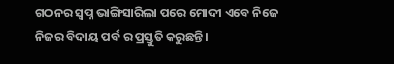ଗଠନର ସ୍ଵପ୍ନ ଭାଙ୍ଗିସାରିଲା ପରେ ମୋଦୀ ଏବେ ନିଜେ ନିଜର ବିଦାୟ ପର୍ବ ର ପ୍ରସ୍ତୁତି କରୁଛନ୍ତି।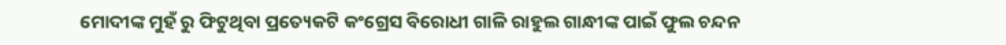ମୋଦୀଙ୍କ ମୁହଁ ରୁ ଫିଟୁଥିବା ପ୍ରତ୍ୟେକଟି କଂଗ୍ରେସ ବିରୋଧୀ ଗାଳି ରାହୁଲ ଗାନ୍ଧୀଙ୍କ ପାଇଁ ଫୁଲ ଚନ୍ଦନ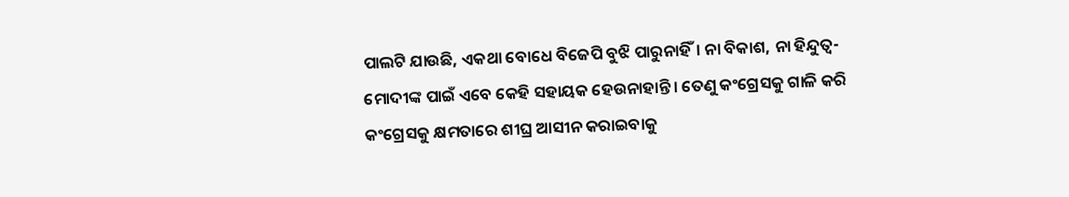ପାଲଟି ଯାଉଛି, ଏକଥା ବୋଧେ ବିଜେପି ବୁଝି ପାରୁନାହିଁ। ନା ବିକାଶ, ନା ହିନ୍ଦୁତ୍ଵ- ମୋଦୀଙ୍କ ପାଇଁ ଏବେ କେହି ସହାୟକ ହେଉନାହାନ୍ତି। ତେଣୁ କଂଗ୍ରେସକୁ ଗାଳି କରି କଂଗ୍ରେସକୁ କ୍ଷମତାରେ ଶୀଘ୍ର ଆସୀନ କରାଇବାକୁ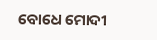ବୋଧେ ମୋଦୀ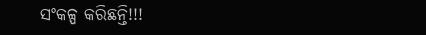ସଂକଳ୍ପ କରିଛନ୍ତି!!!